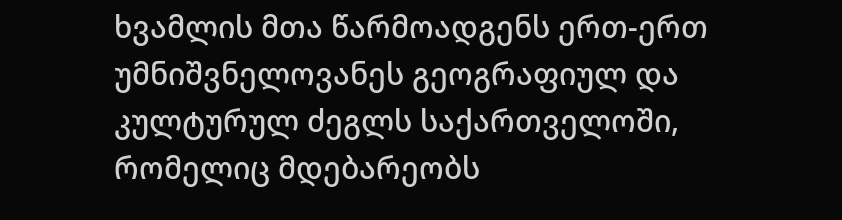ხვამლის მთა წარმოადგენს ერთ-ერთ უმნიშვნელოვანეს გეოგრაფიულ და კულტურულ ძეგლს საქართველოში, რომელიც მდებარეობს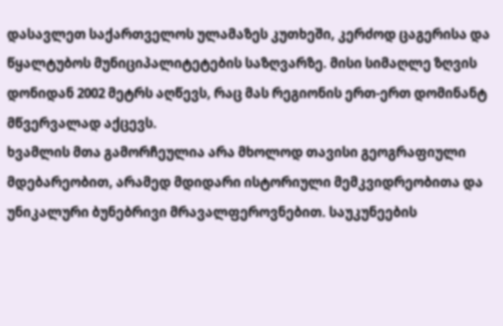დასავლეთ საქართველოს ულამაზეს კუთხეში, კერძოდ ცაგერისა და წყალტუბოს მუნიციპალიტეტების საზღვარზე. მისი სიმაღლე ზღვის დონიდან 2002 მეტრს აღწევს, რაც მას რეგიონის ერთ-ერთ დომინანტ მწვერვალად აქცევს.
ხვამლის მთა გამორჩეულია არა მხოლოდ თავისი გეოგრაფიული მდებარეობით, არამედ მდიდარი ისტორიული მემკვიდრეობითა და უნიკალური ბუნებრივი მრავალფეროვნებით. საუკუნეების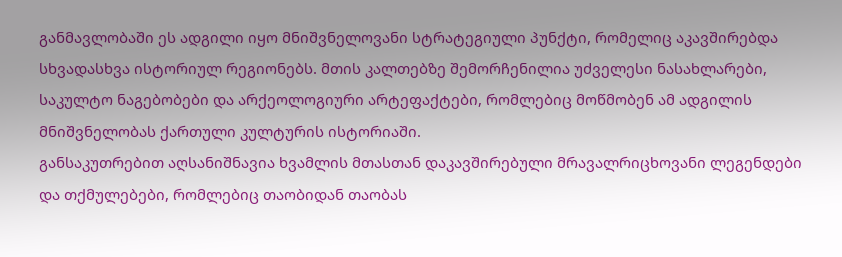განმავლობაში ეს ადგილი იყო მნიშვნელოვანი სტრატეგიული პუნქტი, რომელიც აკავშირებდა სხვადასხვა ისტორიულ რეგიონებს. მთის კალთებზე შემორჩენილია უძველესი ნასახლარები, საკულტო ნაგებობები და არქეოლოგიური არტეფაქტები, რომლებიც მოწმობენ ამ ადგილის მნიშვნელობას ქართული კულტურის ისტორიაში.
განსაკუთრებით აღსანიშნავია ხვამლის მთასთან დაკავშირებული მრავალრიცხოვანი ლეგენდები და თქმულებები, რომლებიც თაობიდან თაობას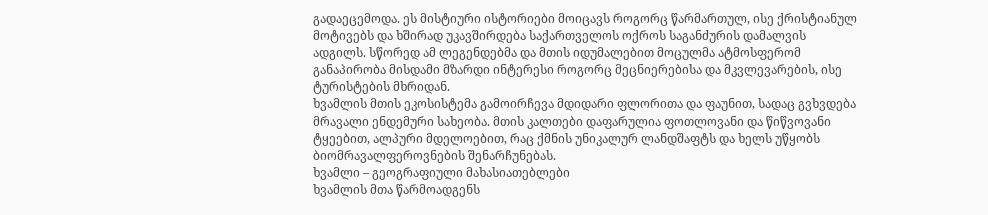გადაეცემოდა. ეს მისტიური ისტორიები მოიცავს როგორც წარმართულ, ისე ქრისტიანულ მოტივებს და ხშირად უკავშირდება საქართველოს ოქროს საგანძურის დამალვის ადგილს. სწორედ ამ ლეგენდებმა და მთის იდუმალებით მოცულმა ატმოსფერომ განაპირობა მისდამი მზარდი ინტერესი როგორც მეცნიერებისა და მკვლევარების, ისე ტურისტების მხრიდან.
ხვამლის მთის ეკოსისტემა გამოირჩევა მდიდარი ფლორითა და ფაუნით, სადაც გვხვდება მრავალი ენდემური სახეობა. მთის კალთები დაფარულია ფოთლოვანი და წიწვოვანი ტყეებით, ალპური მდელოებით, რაც ქმნის უნიკალურ ლანდშაფტს და ხელს უწყობს ბიომრავალფეროვნების შენარჩუნებას.
ხვამლი – გეოგრაფიული მახასიათებლები
ხვამლის მთა წარმოადგენს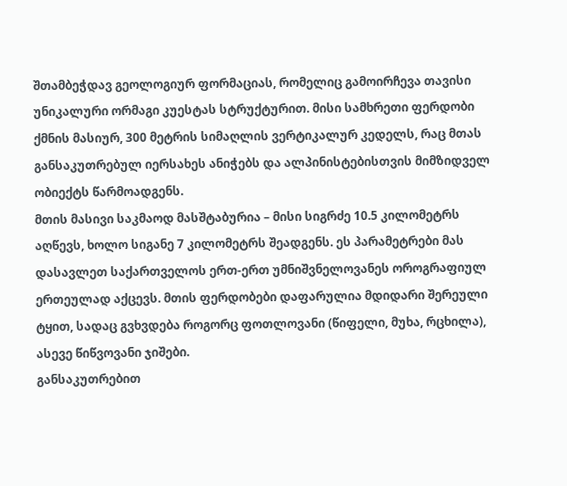შთამბეჭდავ გეოლოგიურ ფორმაციას, რომელიც გამოირჩევა თავისი უნიკალური ორმაგი კუესტას სტრუქტურით. მისი სამხრეთი ფერდობი ქმნის მასიურ, 300 მეტრის სიმაღლის ვერტიკალურ კედელს, რაც მთას განსაკუთრებულ იერსახეს ანიჭებს და ალპინისტებისთვის მიმზიდველ ობიექტს წარმოადგენს.
მთის მასივი საკმაოდ მასშტაბურია – მისი სიგრძე 10.5 კილომეტრს აღწევს, ხოლო სიგანე 7 კილომეტრს შეადგენს. ეს პარამეტრები მას დასავლეთ საქართველოს ერთ-ერთ უმნიშვნელოვანეს ოროგრაფიულ ერთეულად აქცევს. მთის ფერდობები დაფარულია მდიდარი შერეული ტყით, სადაც გვხვდება როგორც ფოთლოვანი (წიფელი, მუხა, რცხილა), ასევე წიწვოვანი ჯიშები.
განსაკუთრებით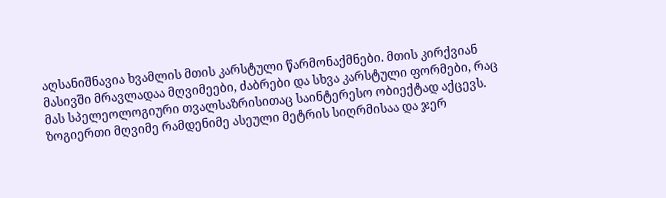აღსანიშნავია ხვამლის მთის კარსტული წარმონაქმნები. მთის კირქვიან მასივში მრავლადაა მღვიმეები, ძაბრები და სხვა კარსტული ფორმები, რაც მას სპელეოლოგიური თვალსაზრისითაც საინტერესო ობიექტად აქცევს. ზოგიერთი მღვიმე რამდენიმე ასეული მეტრის სიღრმისაა და ჯერ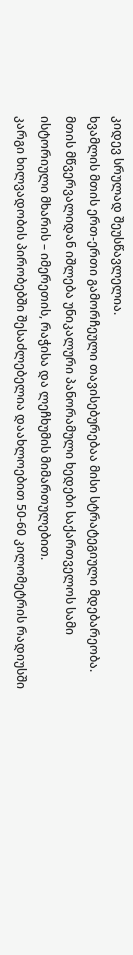კიდევ სრულად შეუსწავლელია.
ხვამლის მთის ერთ-ერთი გამორჩეული თავისებურებაა მისი სტრატეგიული მდებარეობა. მთის მწვერვალიდან იშლება უნიკალური პანორამული ხედები საქართველოს სამი ისტორიული მხარის – იმერეთის, რაჭისა და ლეჩხუმის მიმართულებით.
კარგი ხილვადობის პირობებში შესაძლებელია დაახლოებით 50-60 კილომეტრის რადიუსში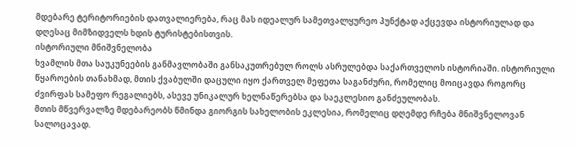მდებარე ტერიტორიების დათვალიერება, რაც მას იდეალურ სამეთვალყურეო პუნქტად აქცევდა ისტორიულად და დღესაც მიმზიდველს ხდის ტურისტებისთვის.
ისტორიული მნიშვნელობა
ხვამლის მთა საუკუნეების განმავლობაში განსაკუთრებულ როლს ასრულებდა საქართველოს ისტორიაში. ისტორიული წყაროების თანახმად, მთის ქვაბულში დაცული იყო ქართველ მეფეთა საგანძური, რომელიც მოიცავდა როგორც ძვირფას სამეფო რეგალიებს, ასევე უნიკალურ ხელნაწერებსა და საეკლესიო განძეულობას.
მთის მწვერვალზე მდებარეობს წმინდა გიორგის სახელობის ეკლესია, რომელიც დღემდე რჩება მნიშვნელოვან სალოცავად.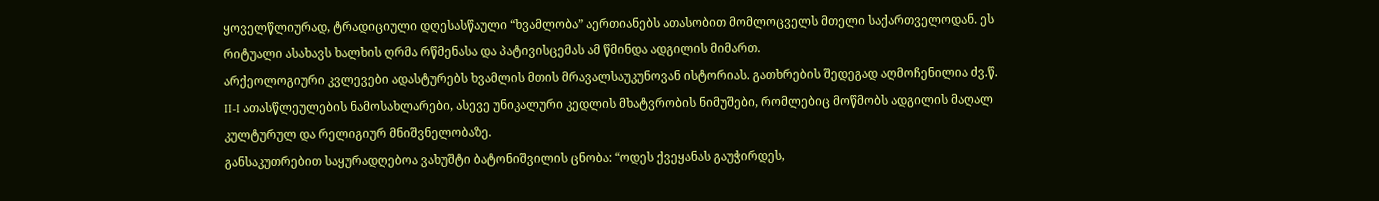ყოველწლიურად, ტრადიციული დღესასწაული “ხვამლობა” აერთიანებს ათასობით მომლოცველს მთელი საქართველოდან. ეს რიტუალი ასახავს ხალხის ღრმა რწმენასა და პატივისცემას ამ წმინდა ადგილის მიმართ.
არქეოლოგიური კვლევები ადასტურებს ხვამლის მთის მრავალსაუკუნოვან ისტორიას. გათხრების შედეგად აღმოჩენილია ძვ.წ. II-I ათასწლეულების ნამოსახლარები, ასევე უნიკალური კედლის მხატვრობის ნიმუშები, რომლებიც მოწმობს ადგილის მაღალ კულტურულ და რელიგიურ მნიშვნელობაზე.
განსაკუთრებით საყურადღებოა ვახუშტი ბატონიშვილის ცნობა: “ოდეს ქვეყანას გაუჭირდეს,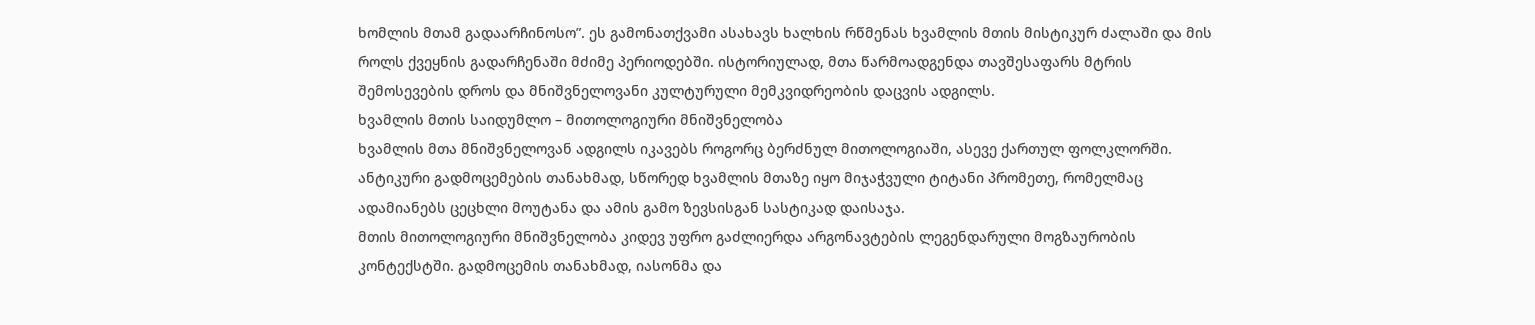ხომლის მთამ გადაარჩინოსო”. ეს გამონათქვამი ასახავს ხალხის რწმენას ხვამლის მთის მისტიკურ ძალაში და მის როლს ქვეყნის გადარჩენაში მძიმე პერიოდებში. ისტორიულად, მთა წარმოადგენდა თავშესაფარს მტრის შემოსევების დროს და მნიშვნელოვანი კულტურული მემკვიდრეობის დაცვის ადგილს.
ხვამლის მთის საიდუმლო – მითოლოგიური მნიშვნელობა
ხვამლის მთა მნიშვნელოვან ადგილს იკავებს როგორც ბერძნულ მითოლოგიაში, ასევე ქართულ ფოლკლორში. ანტიკური გადმოცემების თანახმად, სწორედ ხვამლის მთაზე იყო მიჯაჭვული ტიტანი პრომეთე, რომელმაც ადამიანებს ცეცხლი მოუტანა და ამის გამო ზევსისგან სასტიკად დაისაჯა.
მთის მითოლოგიური მნიშვნელობა კიდევ უფრო გაძლიერდა არგონავტების ლეგენდარული მოგზაურობის კონტექსტში. გადმოცემის თანახმად, იასონმა და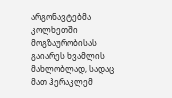არგონავტებმა კოლხეთში მოგზაურობისას გაიარეს ხვამლის მახლობლად, სადაც მათ ჰერაკლემ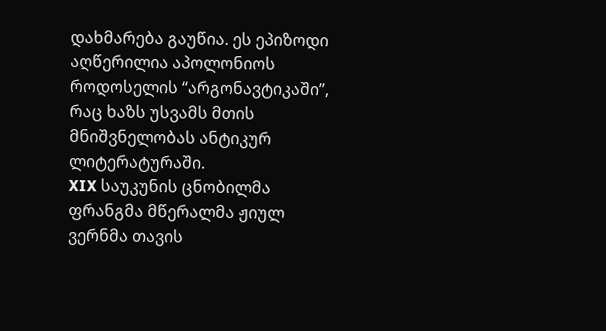დახმარება გაუწია. ეს ეპიზოდი აღწერილია აპოლონიოს როდოსელის “არგონავტიკაში”, რაც ხაზს უსვამს მთის მნიშვნელობას ანტიკურ ლიტერატურაში.
XIX საუკუნის ცნობილმა ფრანგმა მწერალმა ჟიულ ვერნმა თავის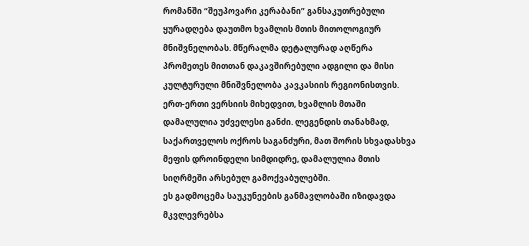რომანში “შეუპოვარი კერაბანი” განსაკუთრებული ყურადღება დაუთმო ხვამლის მთის მითოლოგიურ მნიშვნელობას. მწერალმა დეტალურად აღწერა პრომეთეს მითთან დაკავშირებული ადგილი და მისი კულტურული მნიშვნელობა კავკასიის რეგიონისთვის.
ერთ-ერთი ვერსიის მიხედვით, ხვამლის მთაში დამალულია უძველესი განძი. ლეგენდის თანახმად, საქართველოს ოქროს საგანძური, მათ შორის სხვადასხვა მეფის დროინდელი სიმდიდრე, დამალულია მთის სიღრმეში არსებულ გამოქვაბულებში.
ეს გადმოცემა საუკუნეების განმავლობაში იზიდავდა მკვლევრებსა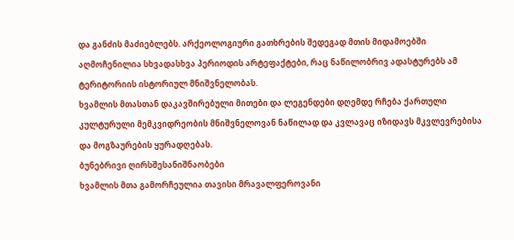და განძის მაძიებლებს. არქეოლოგიური გათხრების შედეგად მთის მიდამოებში აღმოჩენილია სხვადასხვა პერიოდის არტეფაქტები, რაც ნაწილობრივ ადასტურებს ამ ტერიტორიის ისტორიულ მნიშვნელობას.
ხვამლის მთასთან დაკავშირებული მითები და ლეგენდები დღემდე რჩება ქართული კულტურული მემკვიდრეობის მნიშვნელოვან ნაწილად და კვლავაც იზიდავს მკვლევრებისა და მოგზაურების ყურადღებას.
ბუნებრივი ღირსშესანიშნაობები
ხვამლის მთა გამორჩეულია თავისი მრავალფეროვანი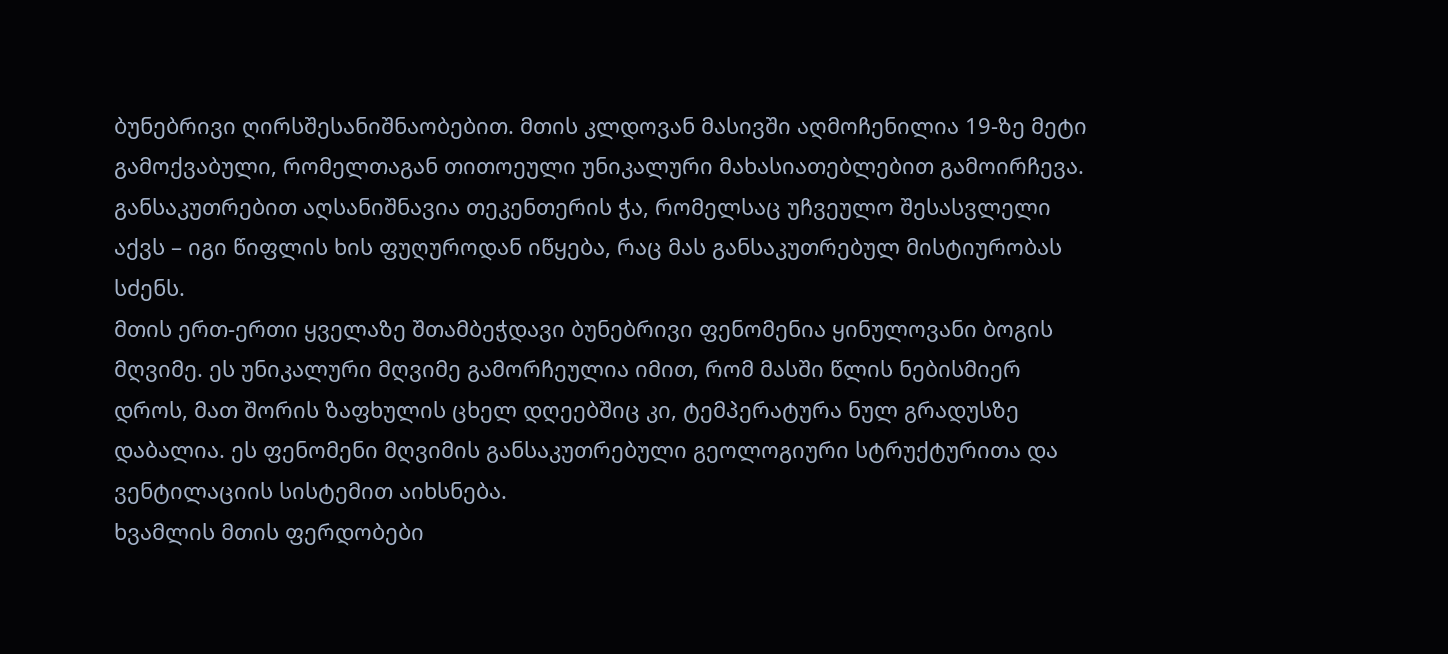ბუნებრივი ღირსშესანიშნაობებით. მთის კლდოვან მასივში აღმოჩენილია 19-ზე მეტი გამოქვაბული, რომელთაგან თითოეული უნიკალური მახასიათებლებით გამოირჩევა. განსაკუთრებით აღსანიშნავია თეკენთერის ჭა, რომელსაც უჩვეულო შესასვლელი აქვს – იგი წიფლის ხის ფუღუროდან იწყება, რაც მას განსაკუთრებულ მისტიურობას სძენს.
მთის ერთ-ერთი ყველაზე შთამბეჭდავი ბუნებრივი ფენომენია ყინულოვანი ბოგის მღვიმე. ეს უნიკალური მღვიმე გამორჩეულია იმით, რომ მასში წლის ნებისმიერ დროს, მათ შორის ზაფხულის ცხელ დღეებშიც კი, ტემპერატურა ნულ გრადუსზე დაბალია. ეს ფენომენი მღვიმის განსაკუთრებული გეოლოგიური სტრუქტურითა და ვენტილაციის სისტემით აიხსნება.
ხვამლის მთის ფერდობები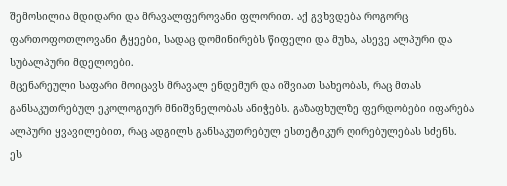შემოსილია მდიდარი და მრავალფეროვანი ფლორით. აქ გვხვდება როგორც ფართოფოთლოვანი ტყეები, სადაც დომინირებს წიფელი და მუხა, ასევე ალპური და სუბალპური მდელოები.
მცენარეული საფარი მოიცავს მრავალ ენდემურ და იშვიათ სახეობას, რაც მთას განსაკუთრებულ ეკოლოგიურ მნიშვნელობას ანიჭებს. გაზაფხულზე ფერდობები იფარება ალპური ყვავილებით, რაც ადგილს განსაკუთრებულ ესთეტიკურ ღირებულებას სძენს.
ეს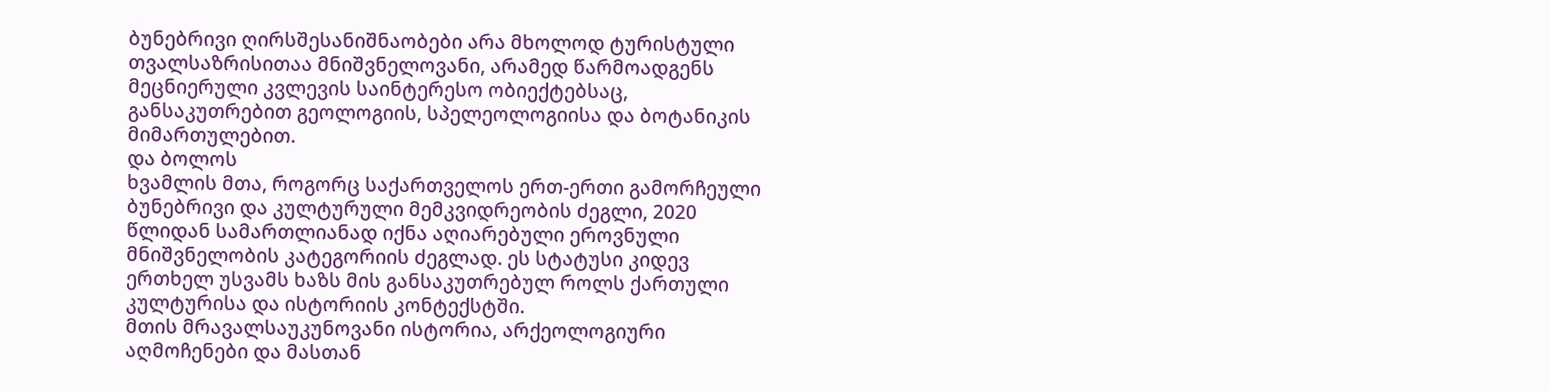ბუნებრივი ღირსშესანიშნაობები არა მხოლოდ ტურისტული თვალსაზრისითაა მნიშვნელოვანი, არამედ წარმოადგენს მეცნიერული კვლევის საინტერესო ობიექტებსაც, განსაკუთრებით გეოლოგიის, სპელეოლოგიისა და ბოტანიკის მიმართულებით.
და ბოლოს
ხვამლის მთა, როგორც საქართველოს ერთ-ერთი გამორჩეული ბუნებრივი და კულტურული მემკვიდრეობის ძეგლი, 2020 წლიდან სამართლიანად იქნა აღიარებული ეროვნული მნიშვნელობის კატეგორიის ძეგლად. ეს სტატუსი კიდევ ერთხელ უსვამს ხაზს მის განსაკუთრებულ როლს ქართული კულტურისა და ისტორიის კონტექსტში.
მთის მრავალსაუკუნოვანი ისტორია, არქეოლოგიური აღმოჩენები და მასთან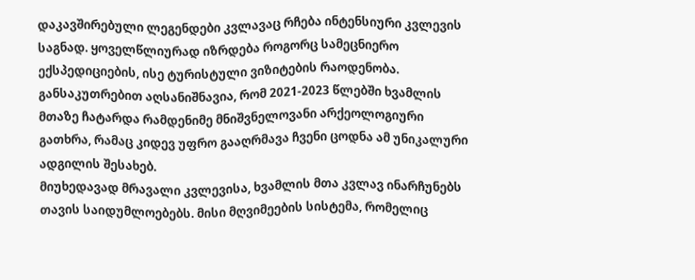დაკავშირებული ლეგენდები კვლავაც რჩება ინტენსიური კვლევის საგნად. ყოველწლიურად იზრდება როგორც სამეცნიერო ექსპედიციების, ისე ტურისტული ვიზიტების რაოდენობა.
განსაკუთრებით აღსანიშნავია, რომ 2021-2023 წლებში ხვამლის მთაზე ჩატარდა რამდენიმე მნიშვნელოვანი არქეოლოგიური გათხრა, რამაც კიდევ უფრო გააღრმავა ჩვენი ცოდნა ამ უნიკალური ადგილის შესახებ.
მიუხედავად მრავალი კვლევისა, ხვამლის მთა კვლავ ინარჩუნებს თავის საიდუმლოებებს. მისი მღვიმეების სისტემა, რომელიც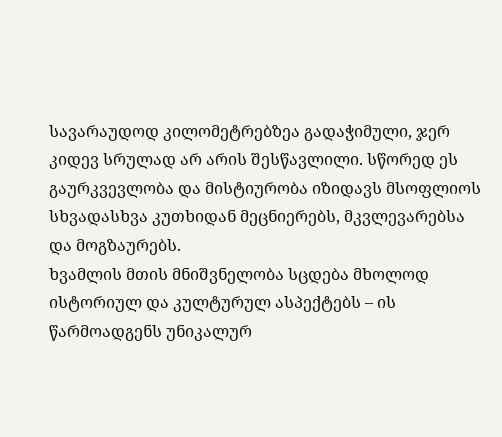სავარაუდოდ კილომეტრებზეა გადაჭიმული, ჯერ კიდევ სრულად არ არის შესწავლილი. სწორედ ეს გაურკვევლობა და მისტიურობა იზიდავს მსოფლიოს სხვადასხვა კუთხიდან მეცნიერებს, მკვლევარებსა და მოგზაურებს.
ხვამლის მთის მნიშვნელობა სცდება მხოლოდ ისტორიულ და კულტურულ ასპექტებს – ის წარმოადგენს უნიკალურ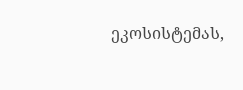ეკოსისტემას,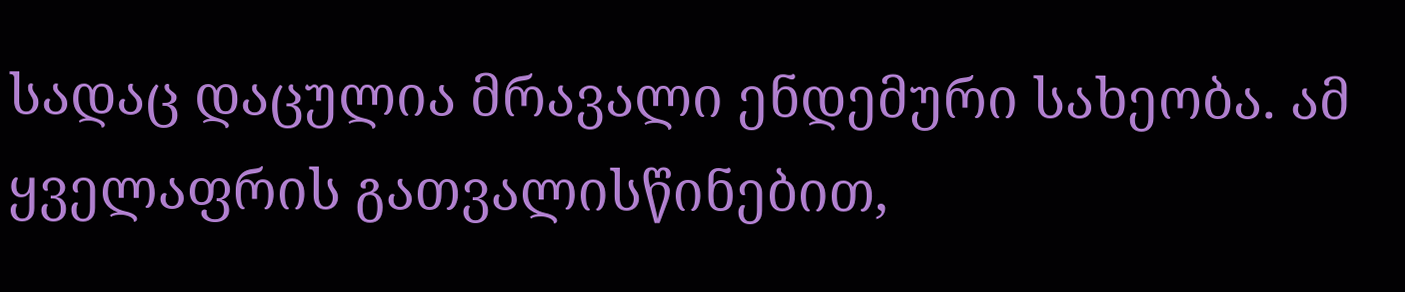სადაც დაცულია მრავალი ენდემური სახეობა. ამ ყველაფრის გათვალისწინებით,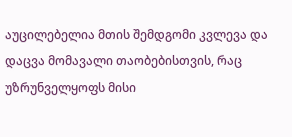აუცილებელია მთის შემდგომი კვლევა და დაცვა მომავალი თაობებისთვის, რაც უზრუნველყოფს მისი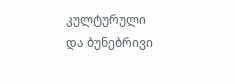კულტურული და ბუნებრივი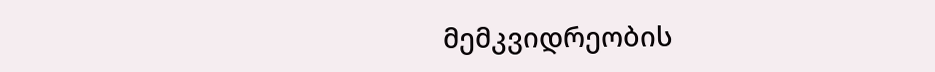მემკვიდრეობის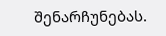შენარჩუნებას.